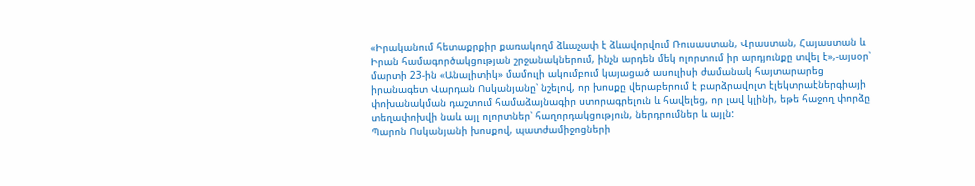«Իրականում հետաքրքիր քառակողմ ձևաչափ է ձևավորվում Ռուսաստան, Վրաստան, Հայաստան և Իրան համագործակցության շրջանակներում, ինչն արդեն մեկ ոլորտում իր արդյունքը տվել է»,-այսօր՝ մարտի 23-ին «Անալիտիկ» մամուլի ակումբում կայացած ասուլիսի ժամանակ հայտարարեց իրանագետ Վարդան Ոսկանյանը՝ նշելով, որ խոսքը վերաբերում է բարձրավոլտ էլեկտրաէներգիայի փոխանակման դաշտում համաձայնագիր ստորագրելուն և հավելեց, որ լավ կլինի, եթե հաջող փորձը տեղափոխվի նաև այլ ոլորտներ՝ հաղորդակցություն, ներդրումներ և այլն:
Պարոն Ոսկանյանի խոսքով, պատժամիջոցների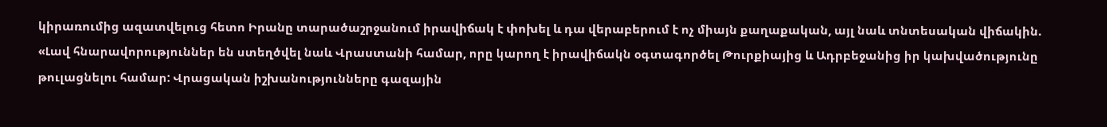կիրառումից ազատվելուց հետո Իրանը տարածաշրջանում իրավիճակ է փոխել և դա վերաբերում է ոչ միայն քաղաքական, այլ նաև տնտեսական վիճակին. «Լավ հնարավորություններ են ստեղծվել նաև Վրաստանի համար, որը կարող է իրավիճակն օգտագործել Թուրքիայից և Ադրբեջանից իր կախվածությունը թուլացնելու համար: Վրացական իշխանությունները գազային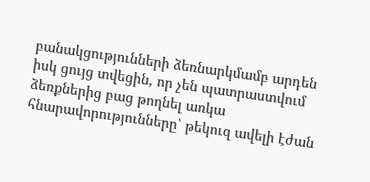բանակցությունների ձեռնարկմամբ արդեն իսկ ցույց տվեցին, որ չեն պատրաստվում ձեռքներից բաց թողնել առկա հնարավորությունները՝ թեկուզ ավելի էժան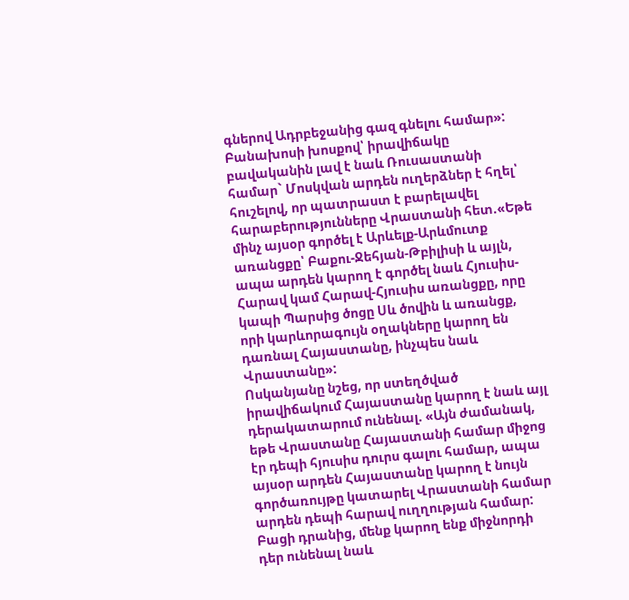գներով Ադրբեջանից գազ գնելու համար»:
Բանախոսի խոսքով՝ իրավիճակը բավականին լավ է նաև Ռուսաստանի համար` Մոսկվան արդեն ուղերձներ է հղել՝ հուշելով, որ պատրաստ է բարելավել հարաբերությունները Վրաստանի հետ.«Եթե մինչ այսօր գործել է Արևելք-Արևմուտք առանցքը՝ Բաքու-Ջեհյան-Թբիլիսի և այլն, ապա արդեն կարող է գործել նաև Հյուսիս-Հարավ կամ Հարավ-Հյուսիս առանցքը, որը կապի Պարսից ծոցը Սև ծովին և առանցք, որի կարևորագույն օղակները կարող են դառնալ Հայաստանը, ինչպես նաև Վրաստանը»:
Ոսկանյանը նշեց, որ ստեղծված իրավիճակում Հայաստանը կարող է նաև այլ դերակատարում ունենալ. «Այն ժամանակ, եթե Վրաստանը Հայաստանի համար միջոց էր դեպի հյուսիս դուրս գալու համար, ապա այսօր արդեն Հայաստանը կարող է նույն գործառույթը կատարել Վրաստանի համար արդեն դեպի հարավ ուղղության համար: Բացի դրանից, մենք կարող ենք միջնորդի դեր ունենալ նաև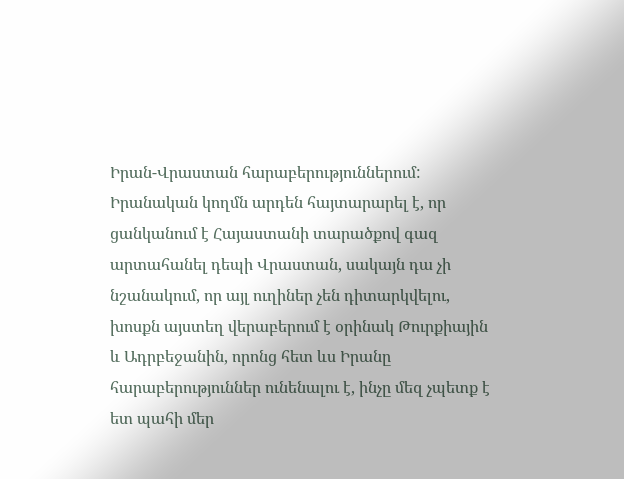Իրան-Վրաստան հարաբերություններում: Իրանական կողմն արդեն հայտարարել է, որ ցանկանում է Հայաստանի տարածքով գազ արտահանել դեպի Վրաստան, սակայն դա չի նշանակում, որ այլ ուղիներ չեն դիտարկվելու, խոսքն այստեղ վերաբերում է օրինակ Թուրքիային և Ադրբեջանին, որոնց հետ ևս Իրանը հարաբերություններ ունենալու է, ինչը մեզ չպետք է ետ պահի մեր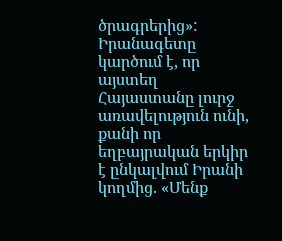ծրագրերից»:
Իրանագետը կարծում է, որ այստեղ Հայաստանը լուրջ առավելություն ունի, քանի որ եղբայրական երկիր է ընկալվում Իրանի կողմից. «Մենք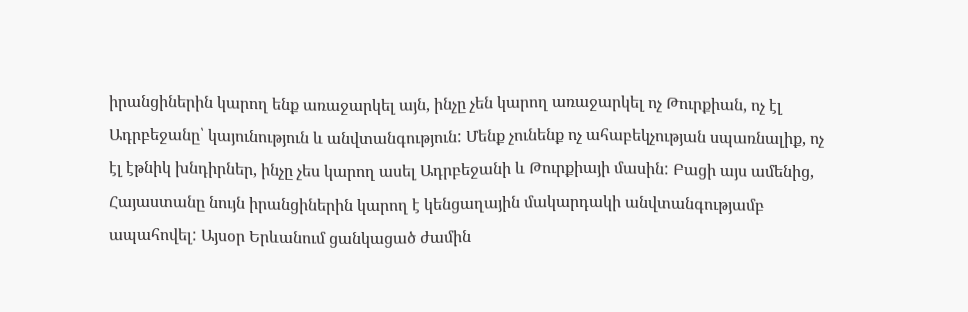իրանցիներին կարող ենք առաջարկել այն, ինչը չեն կարող առաջարկել ոչ Թուրքիան, ոչ էլ Ադրբեջանը՝ կայունություն և անվտանգություն: Մենք չունենք ոչ ահաբեկչության սպառնալիք, ոչ էլ էթնիկ խնդիրներ, ինչը չես կարող ասել Ադրբեջանի և Թուրքիայի մասին: Բացի այս ամենից, Հայաստանը նույն իրանցիներին կարող է կենցաղային մակարդակի անվտանգությամբ ապահովել: Այսօր Երևանում ցանկացած ժամին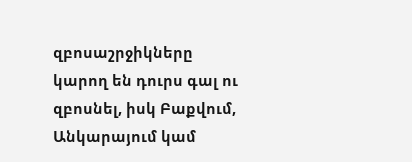զբոսաշրջիկները կարող են դուրս գալ ու զբոսնել, իսկ Բաքվում, Անկարայում կամ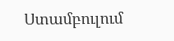Ստամբուլում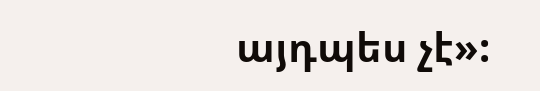այդպես չէ»: